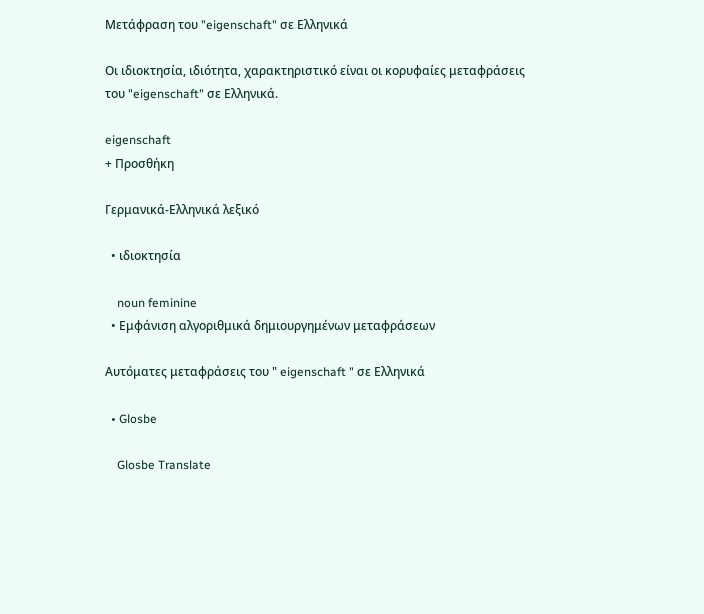Μετάφραση του "eigenschaft" σε Ελληνικά

Οι ιδιοκτησία, ιδιότητα, χαρακτηριστικό είναι οι κορυφαίες μεταφράσεις του "eigenschaft" σε Ελληνικά.

eigenschaft
+ Προσθήκη

Γερμανικά-Ελληνικά λεξικό

  • ιδιοκτησία

    noun feminine
  • Εμφάνιση αλγοριθμικά δημιουργημένων μεταφράσεων

Αυτόματες μεταφράσεις του " eigenschaft " σε Ελληνικά

  • Glosbe

    Glosbe Translate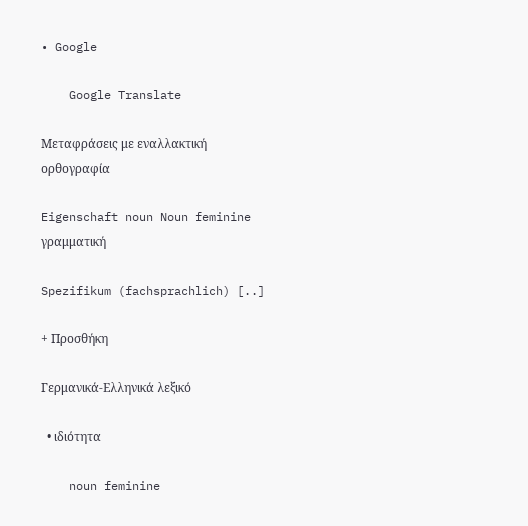• Google

    Google Translate

Μεταφράσεις με εναλλακτική ορθογραφία

Eigenschaft noun Noun feminine γραμματική

Spezifikum (fachsprachlich) [..]

+ Προσθήκη

Γερμανικά-Ελληνικά λεξικό

  • ιδιότητα

    noun feminine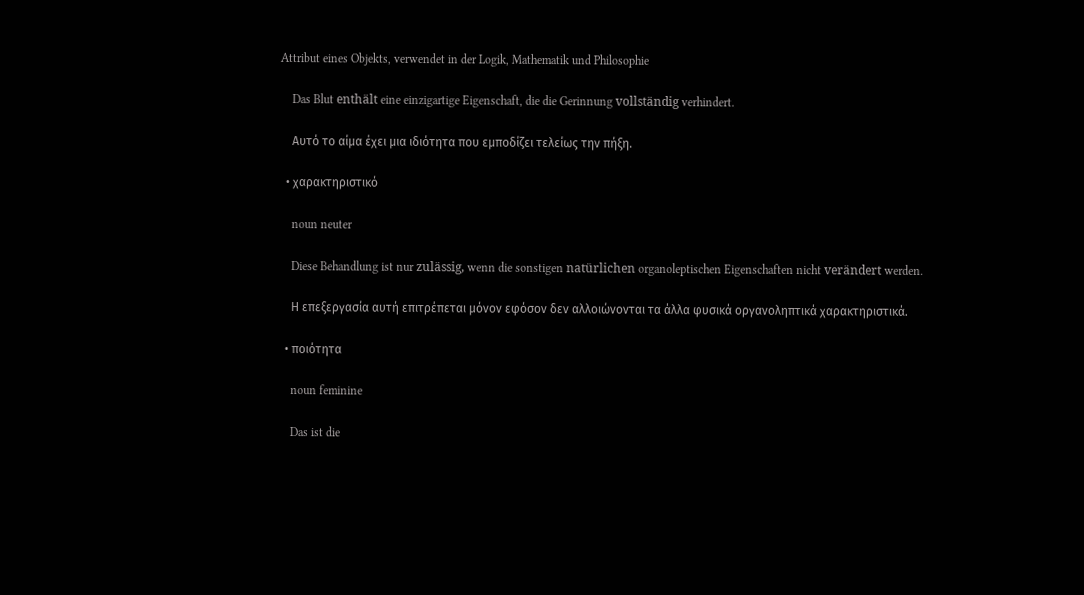Attribut eines Objekts, verwendet in der Logik, Mathematik und Philosophie

    Das Blut enthält eine einzigartige Eigenschaft, die die Gerinnung vollständig verhindert.

    Αυτό το αίμα έχει μια ιδιότητα που εμποδίζει τελείως την πήξη.

  • χαρακτηριστικό

    noun neuter

    Diese Behandlung ist nur zulässig, wenn die sonstigen natürlichen organoleptischen Eigenschaften nicht verändert werden.

    Η επεξεργασία αυτή επιτρέπεται μόνον εφόσον δεν αλλοιώνονται τα άλλα φυσικά οργανοληπτικά χαρακτηριστικά.

  • ποιότητα

    noun feminine

    Das ist die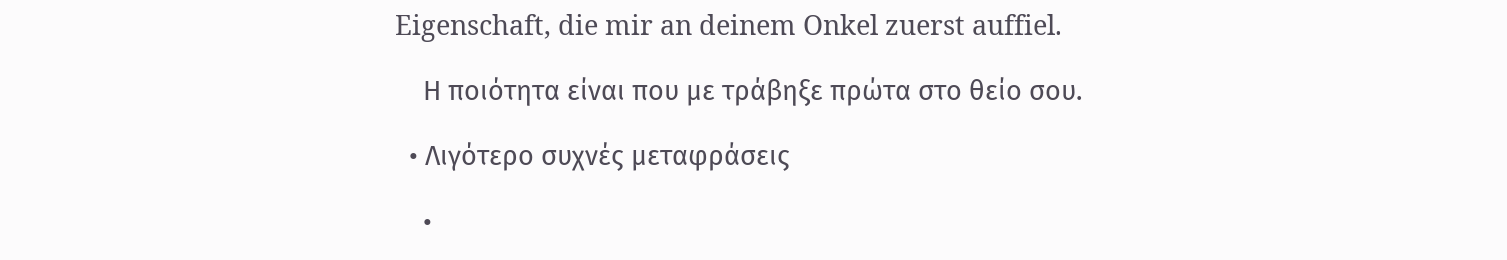Eigenschaft, die mir an deinem Onkel zuerst auffiel.

    Η ποιότητα είναι που με τράβηξε πρώτα στο θείο σου.

  • Λιγότερο συχνές μεταφράσεις

    •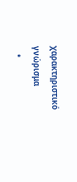χαρακτηριστικό γνώρισμα
    •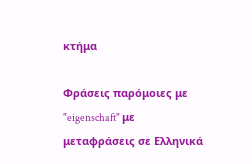κτήμα

Φράσεις παρόμοιες με "eigenschaft" με μεταφράσεις σε Ελληνικά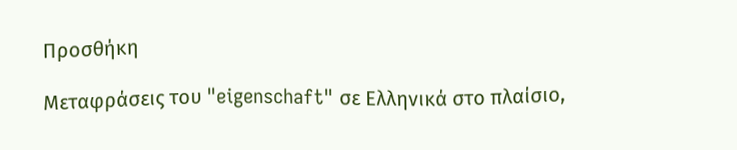Προσθήκη

Μεταφράσεις του "eigenschaft" σε Ελληνικά στο πλαίσιο,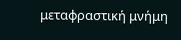μεταφραστική μνήμη